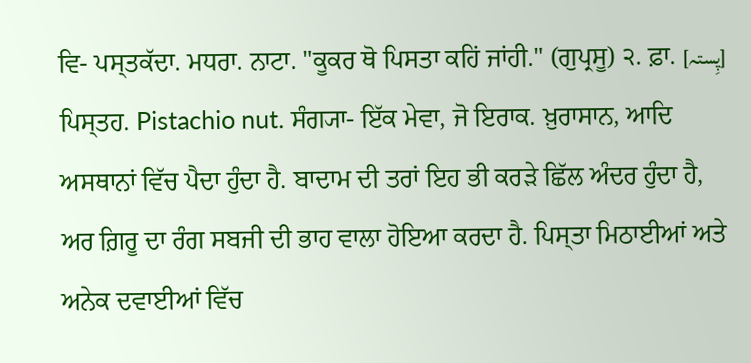ਵਿ- ਪਸ੍ਤਕੱਦਾ. ਮਧਰਾ. ਨਾਟਾ. "ਕੂਕਰ ਥੋ ਪਿਸਤਾ ਕਹਿਂ ਜਾਂਹੀ." (ਗੁਪ੍ਰਸੂ) ੨. ਫ਼ਾ. [پِستہ] ਪਿਸ੍ਤਹ. Pistachio nut. ਸੰਗ੍ਯਾ- ਇੱਕ ਮੇਵਾ, ਜੋ ਇਰਾਕ. ਖ਼ੁਰਾਸਾਨ, ਆਦਿ ਅਸਥਾਨਾਂ ਵਿੱਚ ਪੈਦਾ ਹੁੰਦਾ ਹੈ. ਬਾਦਾਮ ਦੀ ਤਰਾਂ ਇਹ ਭੀ ਕਰੜੇ ਛਿੱਲ ਅੰਦਰ ਹੁੰਦਾ ਹੈ, ਅਰ ਗ਼ਿਰੂ ਦਾ ਰੰਗ ਸਬਜੀ ਦੀ ਭਾਹ ਵਾਲਾ ਹੋਇਆ ਕਰਦਾ ਹੈ. ਪਿਸ੍ਤਾ ਮਿਠਾਈਆਂ ਅਤੇ ਅਨੇਕ ਦਵਾਈਆਂ ਵਿੱਚ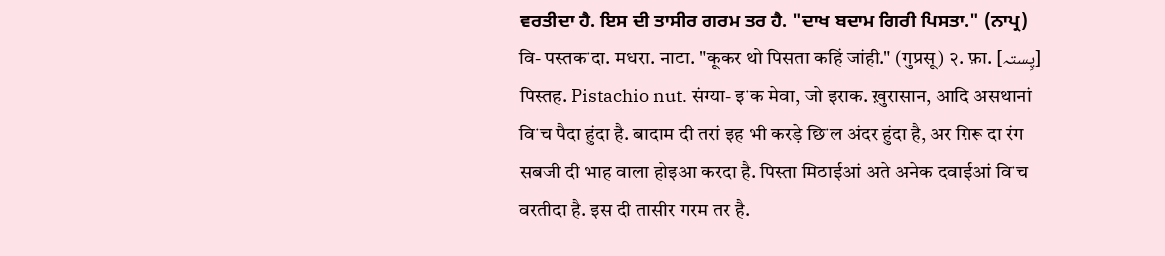ਵਰਤੀਦਾ ਹੈ. ਇਸ ਦੀ ਤਾਸੀਰ ਗਰਮ ਤਰ ਹੈ. "ਦਾਖ ਬਦਾਮ ਗਿਰੀ ਪਿਸਤਾ." (ਨਾਪ੍ਰ)
वि- पस्तकॱदा. मधरा. नाटा. "कूकर थो पिसता कहिं जांही." (गुप्रसू) २. फ़ा. [پِستہ] पिस्तह. Pistachio nut. संग्या- इॱक मेवा, जो इराक. ख़ुरासान, आदि असथानां विॱच पैदा हुंदा है. बादाम दी तरां इह भी करड़े छिॱल अंदर हुंदा है, अर ग़िरू दा रंग सबजी दी भाह वाला होइआ करदा है. पिस्ता मिठाईआं अते अनेक दवाईआं विॱच वरतीदा है. इस दी तासीर गरम तर है.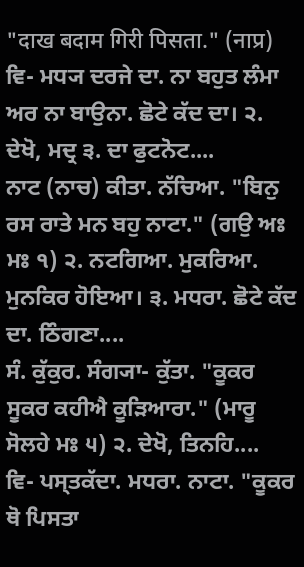"दाख बदाम गिरी पिसता." (नाप्र)
ਵਿ- ਮਧ੍ਯ ਦਰਜੇ ਦਾ. ਨਾ ਬਹੁਤ ਲੰਮਾ ਅਰ ਨਾ ਬਾਉਨਾ. ਛੋਟੇ ਕੱਦ ਦਾ। ੨. ਦੇਖੋ, ਮਦ੍ਰ ੩. ਦਾ ਫੁਟਨੋਟ....
ਨਾਟ (ਨਾਚ) ਕੀਤਾ. ਨੱਚਿਆ. "ਬਿਨੁ ਰਸ ਰਾਤੇ ਮਨ ਬਹੁ ਨਾਟਾ." (ਗਉ ਅਃ ਮਃ ੧) ੨. ਨਟਗਿਆ. ਮੁਕਰਿਆ. ਮੁਨਕਿਰ ਹੋਇਆ। ੩. ਮਧਰਾ. ਛੋਟੇ ਕੱਦ ਦਾ. ਠਿੰਗਣਾ....
ਸੰ. ਕੁੱਕੁਰ. ਸੰਗ੍ਯਾ- ਕੁੱਤਾ. "ਕੂਕਰ ਸੂਕਰ ਕਹੀਐ ਕੂੜਿਆਰਾ." (ਮਾਰੂ ਸੋਲਹੇ ਮਃ ੫) ੨. ਦੇਖੋ, ਤਿਨਹਿ....
ਵਿ- ਪਸ੍ਤਕੱਦਾ. ਮਧਰਾ. ਨਾਟਾ. "ਕੂਕਰ ਥੋ ਪਿਸਤਾ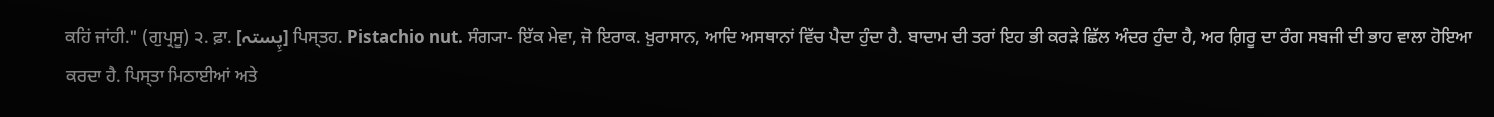ਕਹਿਂ ਜਾਂਹੀ." (ਗੁਪ੍ਰਸੂ) ੨. ਫ਼ਾ. [پِستہ] ਪਿਸ੍ਤਹ. Pistachio nut. ਸੰਗ੍ਯਾ- ਇੱਕ ਮੇਵਾ, ਜੋ ਇਰਾਕ. ਖ਼ੁਰਾਸਾਨ, ਆਦਿ ਅਸਥਾਨਾਂ ਵਿੱਚ ਪੈਦਾ ਹੁੰਦਾ ਹੈ. ਬਾਦਾਮ ਦੀ ਤਰਾਂ ਇਹ ਭੀ ਕਰੜੇ ਛਿੱਲ ਅੰਦਰ ਹੁੰਦਾ ਹੈ, ਅਰ ਗ਼ਿਰੂ ਦਾ ਰੰਗ ਸਬਜੀ ਦੀ ਭਾਹ ਵਾਲਾ ਹੋਇਆ ਕਰਦਾ ਹੈ. ਪਿਸ੍ਤਾ ਮਿਠਾਈਆਂ ਅਤੇ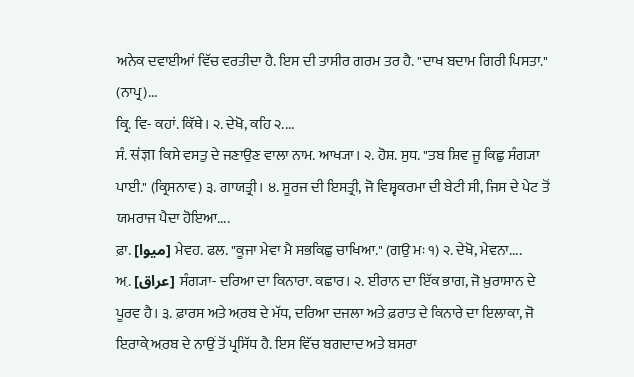ਅਨੇਕ ਦਵਾਈਆਂ ਵਿੱਚ ਵਰਤੀਦਾ ਹੈ. ਇਸ ਦੀ ਤਾਸੀਰ ਗਰਮ ਤਰ ਹੈ. "ਦਾਖ ਬਦਾਮ ਗਿਰੀ ਪਿਸਤਾ." (ਨਾਪ੍ਰ)...
ਕ੍ਰਿ. ਵਿ- ਕਹਾਂ. ਕਿੱਥੇ। ੨. ਦੇਖੋ, ਕਹਿ ੨....
ਸੰ. संज्ञा ਕਿਸੇ ਵਸਤੁ ਦੇ ਜਣਾਉਣ ਵਾਲਾ ਨਾਮ. ਆਖ੍ਯਾ। ੨. ਹੋਸ਼. ਸੁਧ. "ਤਬ ਸ਼ਿਵ ਜੂ ਕਿਛੁ ਸੰਗ੍ਯਾ ਪਾਈ." (ਕ੍ਰਿਸਨਾਵ) ੩. ਗਾਯਤ੍ਰੀ। ੪. ਸੂਰਜ ਦੀ ਇਸਤ੍ਰੀ, ਜੋ ਵਿਸ਼੍ਵਕਰਮਾ ਦੀ ਬੇਟੀ ਸੀ, ਜਿਸ ਦੇ ਪੇਟ ਤੋਂ ਯਮਰਾਜ ਪੈਦਾ ਹੋਇਆ....
ਫ਼ਾ. [میوا] ਮੇਵਹ. ਫਲ. "ਕੂਜਾ ਮੇਵਾ ਮੈ ਸਭਕਿਛੁ ਚਾਖਿਆ." (ਗਉ ਮਃ ੧) ੨. ਦੇਖੋ, ਮੇਵਨਾ....
ਅ਼. [عراق] ਸੰਗ੍ਯਾ- ਦਰਿਆ ਦਾ ਕਿਨਾਰਾ. ਕਛਾਰ। ੨. ਈਰਾਨ ਦਾ ਇੱਕ ਭਾਗ, ਜੋ ਖ਼ੁਰਾਸਾਨ ਦੇ ਪੂਰਵ ਹੈ। ੩. ਫ਼ਾਰਸ ਅਤੇ ਅ਼ਰਬ ਦੇ ਮੱਧ, ਦਰਿਆ ਦਜਲਾ ਅਤੇ ਫ਼ਰਾਤ ਦੇ ਕਿਨਾਰੇ ਦਾ ਇਲਾਕਾ, ਜੋ ਇ਼ਰਾਕ਼ੇ ਅ਼ਰਬ ਦੇ ਨਾਉਂ ਤੋਂ ਪ੍ਰਸਿੱਧ ਹੈ. ਇਸ ਵਿੱਚ ਬਗਦਾਦ ਅਤੇ ਬਸਰਾ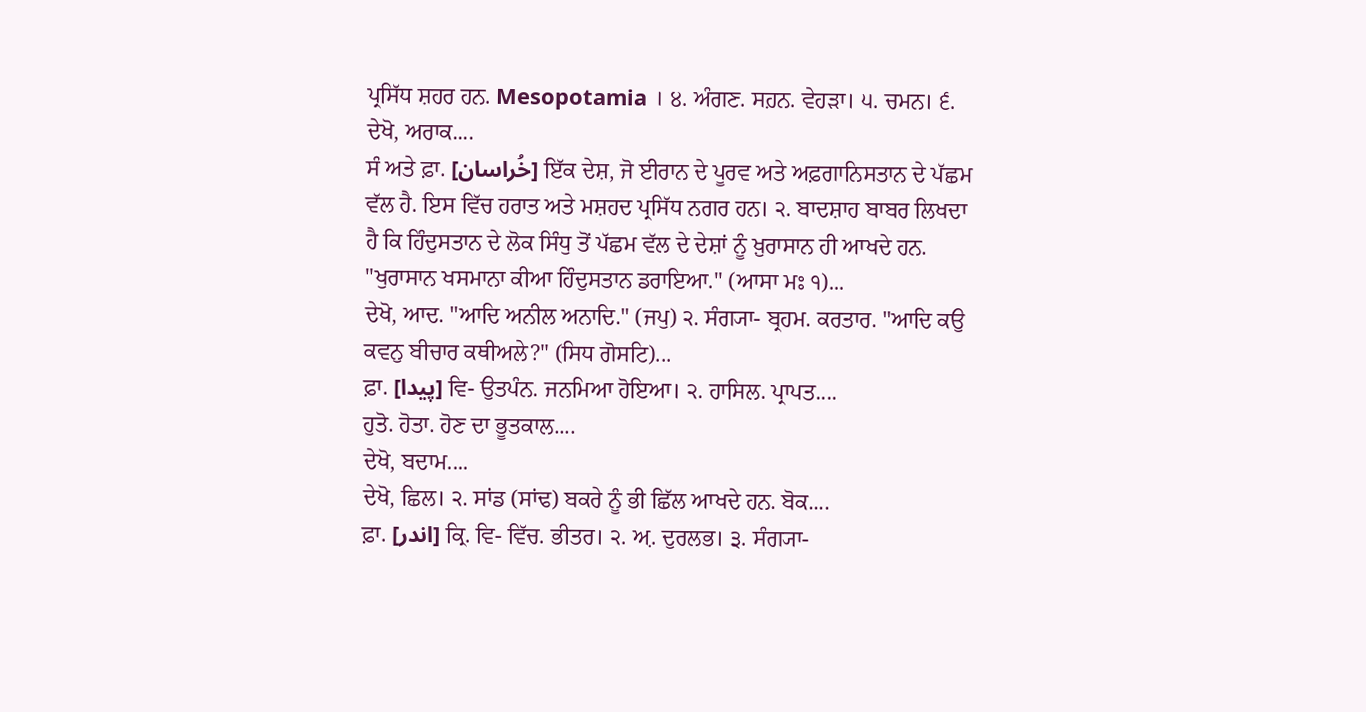ਪ੍ਰਸਿੱਧ ਸ਼ਹਰ ਹਨ. Mesopotamia । ੪. ਅੰਗਣ. ਸਹ਼ਨ. ਵੇਹੜਾ। ੫. ਚਮਨ। ੬. ਦੇਖੋ, ਅਰਾਕ....
ਸੰ ਅਤੇ ਫ਼ਾ. [خُراسان] ਇੱਕ ਦੇਸ਼, ਜੋ ਈਰਾਨ ਦੇ ਪੂਰਵ ਅਤੇ ਅਫ਼ਗਾਨਿਸਤਾਨ ਦੇ ਪੱਛਮ ਵੱਲ ਹੈ. ਇਸ ਵਿੱਚ ਹਰਾਤ ਅਤੇ ਮਸ਼ਹਦ ਪ੍ਰਸਿੱਧ ਨਗਰ ਹਨ। ੨. ਬਾਦਸ਼ਾਹ ਬਾਬਰ ਲਿਖਦਾ ਹੈ ਕਿ ਹਿੰਦੁਸਤਾਨ ਦੇ ਲੋਕ ਸਿੰਧੁ ਤੋਂ ਪੱਛਮ ਵੱਲ ਦੇ ਦੇਸ਼ਾਂ ਨੂੰ ਖ਼ੁਰਾਸਾਨ ਹੀ ਆਖਦੇ ਹਨ. "ਖੁਰਾਸਾਨ ਖਸਮਾਨਾ ਕੀਆ ਹਿੰਦੁਸਤਾਨ ਡਰਾਇਆ." (ਆਸਾ ਮਃ ੧)...
ਦੇਖੋ, ਆਦ. "ਆਦਿ ਅਨੀਲ ਅਨਾਦਿ." (ਜਪੁ) ੨. ਸੰਗ੍ਯਾ- ਬ੍ਰਹਮ. ਕਰਤਾਰ. "ਆਦਿ ਕਉ ਕਵਨੁ ਬੀਚਾਰ ਕਥੀਅਲੇ?" (ਸਿਧ ਗੋਸਟਿ)...
ਫ਼ਾ. [پیدا] ਵਿ- ਉਤਪੰਨ. ਜਨਮਿਆ ਹੋਇਆ। ੨. ਹਾਸਿਲ. ਪ੍ਰਾਪਤ....
ਹੁਤੋ. ਹੋਤਾ. ਹੋਣ ਦਾ ਭੂਤਕਾਲ....
ਦੇਖੋ, ਬਦਾਮ....
ਦੇਖੋ, ਛਿਲ। ੨. ਸਾਂਡ (ਸਾਂਢ) ਬਕਰੇ ਨੂੰ ਭੀ ਛਿੱਲ ਆਖਦੇ ਹਨ. ਬੋਕ....
ਫ਼ਾ. [اندر] ਕ੍ਰਿ. ਵਿ- ਵਿੱਚ. ਭੀਤਰ। ੨. ਅ਼. ਦੁਰਲਭ। ੩. ਸੰਗ੍ਯਾ-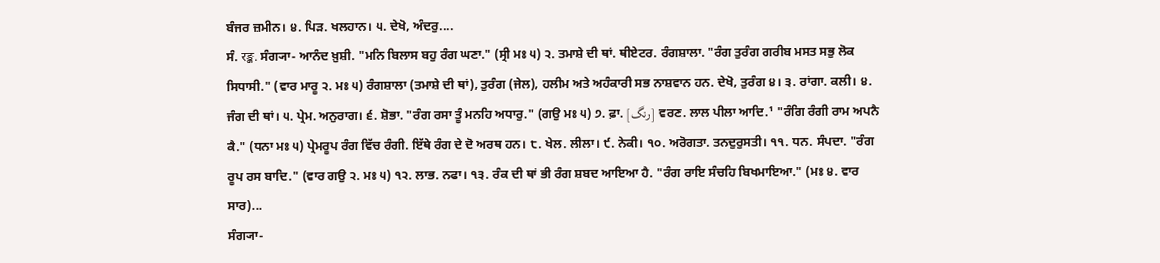ਬੰਜਰ ਜ਼ਮੀਨ। ੪. ਪਿੜ. ਖਲਹਾਨ। ੫. ਦੇਖੋ, ਅੰਦਰੁ....
ਸੰ. रङ्क. ਸੰਗ੍ਯਾ- ਆਨੰਦ ਖ਼ੁਸ਼ੀ. "ਮਨਿ ਬਿਲਾਸ ਬਹੁ ਰੰਗ ਘਣਾ." (ਸ੍ਰੀ ਮਃ ੫) ੨. ਤਮਾਸ਼ੇ ਦੀ ਥਾਂ. ਥੀਏਟਰ. ਰੰਗਸ਼ਾਲਾ. "ਰੰਗ ਤੁਰੰਗ ਗਰੀਬ ਮਸਤ ਸਭੁ ਲੋਕ ਸਿਧਾਸੀ." (ਵਾਰ ਮਾਰੂ ੨. ਮਃ ੫) ਰੰਗਸ਼ਾਲਾ (ਤਮਾਸ਼ੇ ਦੀ ਥਾਂ), ਤੁਰੰਗ (ਜੇਲ), ਹਲੀਮ ਅਤੇ ਅਹੰਕਾਰੀ ਸਭ ਨਾਸ਼ਵਾਨ ਹਨ. ਦੇਖੋ, ਤੁਰੰਗ ੪। ੩. ਰਾਂਗਾ. ਕਲੀ। ੪. ਜੰਗ ਦੀ ਥਾਂ। ੫. ਪ੍ਰੇਮ. ਅਨੁਰਾਗ। ੬. ਸ਼ੋਭਾ. "ਰੰਗ ਰਸਾ ਤੂੰ ਮਨਹਿ ਅਧਾਰੁ." (ਗਉ ਮਃ ੫) ੭. ਫ਼ਾ. [رنگ] ਵਰਣ. ਲਾਲ ਪੀਲਾ ਆਦਿ.¹ "ਰੰਗਿ ਰੰਗੀ ਰਾਮ ਅਪਨੈ ਕੈ." (ਧਨਾ ਮਃ ੫) ਪ੍ਰੇਮਰੂਪ ਰੰਗ ਵਿੱਚ ਰੰਗੀ. ਇੱਥੇ ਰੰਗ ਦੇ ਦੋ ਅਰਥ ਹਨ। ੮. ਖੇਲ. ਲੀਲਾ। ੯. ਨੇਕੀ। ੧੦. ਅਰੋਗਤਾ. ਤਨਦੁਰੁਸਤੀ। ੧੧. ਧਨ. ਸੰਪਦਾ. "ਰੰਗ ਰੂਪ ਰਸ ਬਾਦਿ." (ਵਾਰ ਗਉ ੨. ਮਃ ੫) ੧੨. ਲਾਭ. ਨਫਾ। ੧੩. ਰੰਕ ਦੀ ਥਾਂ ਭੀ ਰੰਗ ਸ਼ਬਦ ਆਇਆ ਹੈ. "ਰੰਗ ਰਾਇ ਸੰਚਹਿ ਬਿਖਮਾਇਆ." (ਮਃ ੪. ਵਾਰ ਸਾਰ)...
ਸੰਗ੍ਯਾ-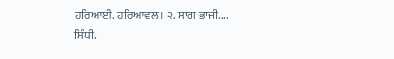ਹਰਿਆਈ. ਹਰਿਆਵਲ। ੨. ਸਾਗ ਭਾਜੀ....
ਸਿੰਧੀ.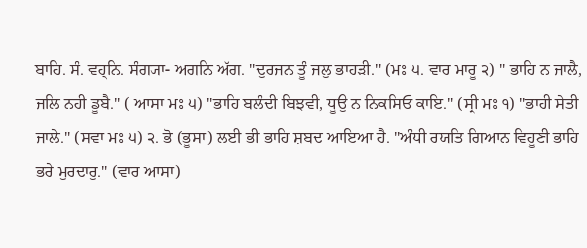ਬਾਹਿ. ਸੰ. ਵਹ੍ਨਿ. ਸੰਗ੍ਯਾ- ਅਗਨਿ ਅੱਗ. "ਦੁਰਜਨ ਤੂੰ ਜਲੁ ਭਾਹੜੀ." (ਮਃ ੫. ਵਾਰ ਮਾਰੂ ੨) " ਭਾਹਿ ਨ ਜਾਲੈ, ਜਲਿ ਨਹੀ ਡੂਬੈ." ( ਆਸਾ ਮਃ ੫) "ਭਾਹਿ ਬਲੰਦੀ ਬਿਝਵੀ, ਧੂਉ ਨ ਨਿਕਸਿਓ ਕਾਇ." (ਸ੍ਰੀ ਮਃ ੧) "ਭਾਹੀ ਸੇਤੀ ਜਾਲੇ." (ਸਵਾ ਮਃ ੫) ੨. ਭੋ (ਭੂਸਾ) ਲਈ ਭੀ ਭਾਹਿ ਸ਼ਬਦ ਆਇਆ ਹੈ. "ਅੰਧੀ ਰਯਤਿ ਗਿਆਨ ਵਿਹੂਣੀ ਭਾਹਿ ਭਰੇ ਮੁਰਦਾਰੁ." (ਵਾਰ ਆਸਾ)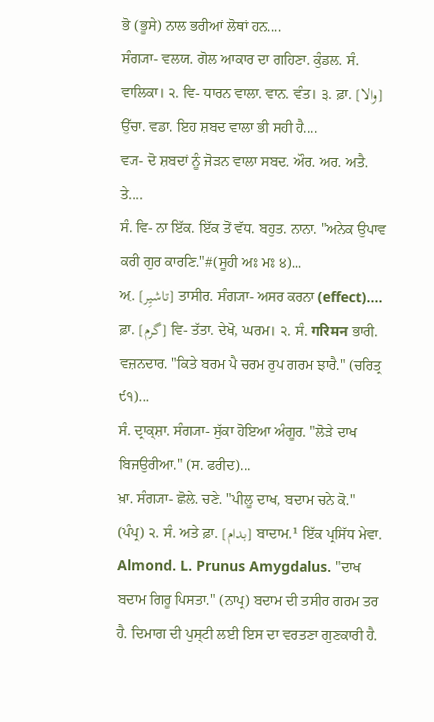ਭੋ (ਭੂਸੇ) ਨਾਲ ਭਰੀਆਂ ਲੋਥਾਂ ਹਨ....
ਸੰਗ੍ਯਾ- ਵਲਯ. ਗੋਲ ਆਕਾਰ ਦਾ ਗਹਿਣਾ. ਕੁੰਡਲ. ਸੰ. ਵਾਲਿਕਾ। ੨. ਵਿ- ਧਾਰਨ ਵਾਲਾ. ਵਾਨ. ਵੰਤ। ੩. ਫ਼ਾ. [والا] ਉੱਚਾ. ਵਡਾ. ਇਹ ਸ਼ਬਦ ਵਾਲਾ ਭੀ ਸਹੀ ਹੈ....
ਵ੍ਯ- ਦੋ ਸ਼ਬਦਾਂ ਨੂੰ ਜੋੜਨ ਵਾਲਾ ਸਬਦ. ਔਰ. ਅਰ. ਅਤੈ. ਤੇ....
ਸੰ. ਵਿ- ਨਾ ਇੱਕ. ਇੱਕ ਤੋਂ ਵੱਧ. ਬਹੁਤ. ਨਾਨਾ. "ਅਨੇਕ ਉਪਾਵ ਕਰੀ ਗੁਰ ਕਾਰਣਿ."#(ਸੂਹੀ ਅਃ ਮਃ ੪)...
ਅ਼. [تاشیِر] ਤਾਸੀਰ. ਸੰਗ੍ਯਾ- ਅਸਰ ਕਰਨਾ (effect)....
ਫ਼ਾ. [گرم] ਵਿ- ਤੱਤਾ. ਦੇਖੋ, ਘਰਮ। ੨. ਸੰ. गरिमन ਭਾਰੀ. ਵਜ਼ਨਦਾਰ. "ਕਿਤੇ ਬਰਮ ਪੈ ਚਰਮ ਰੁਪ ਗਰਮ ਝਾਰੈ." (ਚਰਿਤ੍ਰ ੯੧)...
ਸੰ. ਦ੍ਰਾਕ੍ਸ਼ਾ. ਸੰਗ੍ਯਾ- ਸੁੱਕਾ ਹੋਇਆ ਅੰਗੂਰ. "ਲੋੜੇ ਦਾਖ ਬਿਜਉਰੀਆ." (ਸ. ਫਰੀਦ)...
ਖ਼ਾ. ਸੰਗ੍ਯਾ- ਛੋਲੇ. ਚਣੇ. "ਪੀਲੂ ਦਾਖ, ਬਦਾਮ ਚਨੇ ਕੋ." (ਪੰਪ੍ਰ) ੨. ਸੰ. ਅਤੇ ਫ਼ਾ. [بدام] ਬਾਦਾਮ.¹ ਇੱਕ ਪ੍ਰਸਿੱਧ ਮੇਵਾ. Almond. L. Prunus Amygdalus. "ਦਾਖ ਬਦਾਮ ਗਿਰੂ ਪਿਸਤਾ." (ਨਾਪ੍ਰ) ਬਦਾਮ ਦੀ ਤਸੀਰ ਗਰਮ ਤਰ ਹੈ. ਦਿਮਾਗ ਦੀ ਪੁਸ੍ਟੀ ਲਈ ਇਸ ਦਾ ਵਰਤਣਾ ਗੁਣਕਾਰੀ ਹੈ.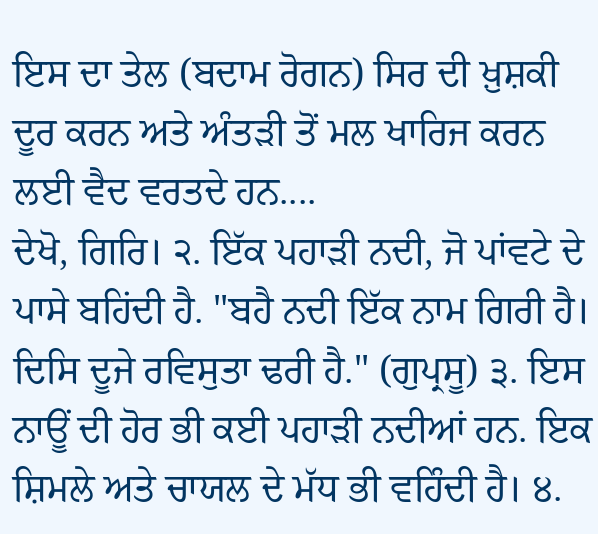ਇਸ ਦਾ ਤੇਲ (ਬਦਾਮ ਰੋਗਨ) ਸਿਰ ਦੀ ਖ਼ੁਸ਼ਕੀ ਦੂਰ ਕਰਨ ਅਤੇ ਅੰਤੜੀ ਤੋਂ ਮਲ ਖਾਰਿਜ ਕਰਨ ਲਈ ਵੈਦ ਵਰਤਦੇ ਹਨ....
ਦੇਖੋ, ਗਿਰਿ। ੨. ਇੱਕ ਪਹਾੜੀ ਨਦੀ, ਜੋ ਪਾਂਵਟੇ ਦੇ ਪਾਸੇ ਬਹਿਂਦੀ ਹੈ. "ਬਹੈ ਨਦੀ ਇੱਕ ਨਾਮ ਗਿਰੀ ਹੈ। ਦਿਸਿ ਦੂਜੇ ਰਵਿਸੁਤਾ ਢਰੀ ਹੈ." (ਗੁਪ੍ਰਸੂ) ੩. ਇਸ ਨਾਊਂ ਦੀ ਹੋਰ ਭੀ ਕਈ ਪਹਾੜੀ ਨਦੀਆਂ ਹਨ. ਇਕ ਸ਼ਿਮਲੇ ਅਤੇ ਚਾਯਲ ਦੇ ਮੱਧ ਭੀ ਵਹਿੰਦੀ ਹੈ। ੪.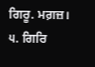ਗਿਰੂ. ਮਗ਼ਜ਼। ੫. ਗਿਰਿ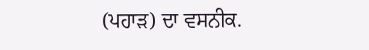(ਪਹਾੜ) ਦਾ ਵਸਨੀਕ.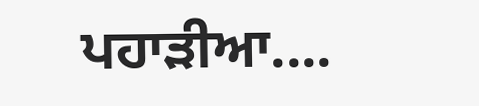ਪਹਾੜੀਆ....